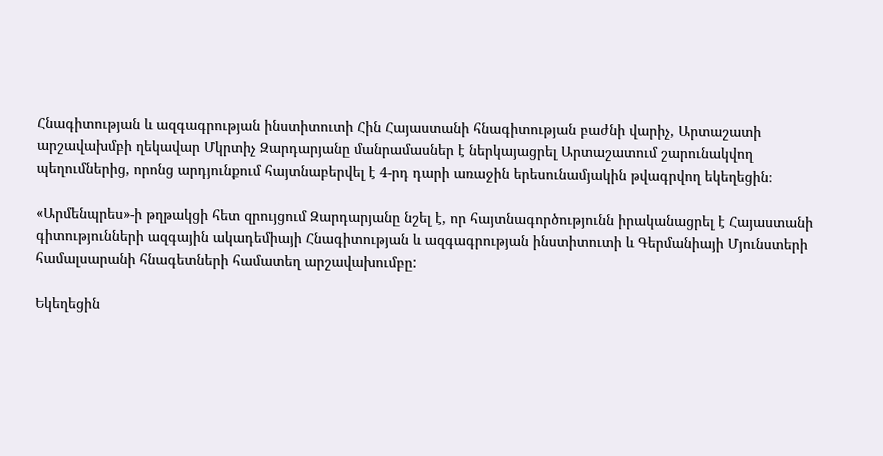Հնագիտության և ազգագրության ինստիտուտի Հին Հայաստանի հնագիտության բաժնի վարիչ, Արտաշատի արշավախմբի ղեկավար Մկրտիչ Զարդարյանը մանրամասներ է ներկայացրել Արտաշատում շարունակվող պեղումներից, որոնց արդյունքում հայտնաբերվել է 4-րդ դարի առաջին երեսունամյակին թվագրվող եկեղեցին։

«Արմենպրես»-ի թղթակցի հետ զրույցում Զարդարյանը նշել է, որ հայտնագործությունն իրականացրել է Հայաստանի գիտությունների ազգային ակադեմիայի Հնագիտության և ազգագրության ինստիտուտի և Գերմանիայի Մյունստերի համալսարանի հնագետների համատեղ արշավախումբը:

Եկեղեցին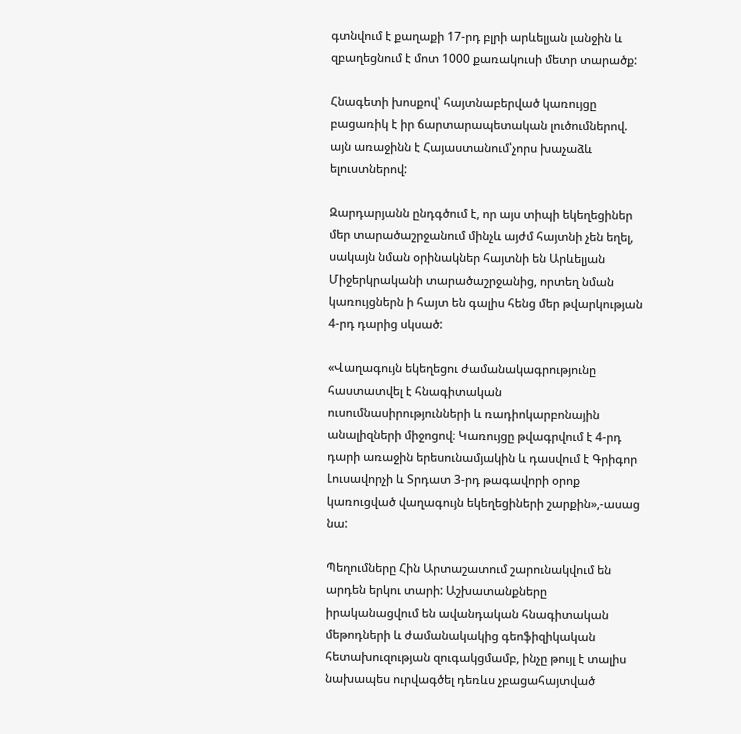գտնվում է քաղաքի 17-րդ բլրի արևելյան լանջին և զբաղեցնում է մոտ 1000 քառակուսի մետր տարածք:

Հնագետի խոսքով՝ հայտնաբերված կառույցը բացառիկ է իր ճարտարապետական լուծումներով. այն առաջինն է Հայաստանում՝չորս խաչաձև ելուստներով:

Զարդարյանն ընդգծում է, որ այս տիպի եկեղեցիներ մեր տարածաշրջանում մինչև այժմ հայտնի չեն եղել, սակայն նման օրինակներ հայտնի են Արևելյան Միջերկրականի տարածաշրջանից, որտեղ նման կառույցներն ի հայտ են գալիս հենց մեր թվարկության 4-րդ դարից սկսած:

«Վաղագույն եկեղեցու ժամանակագրությունը հաստատվել է հնագիտական ուսումնասիրությունների և ռադիոկարբոնային անալիզների միջոցով։ Կառույցը թվագրվում է 4-րդ դարի առաջին երեսունամյակին և դասվում է Գրիգոր Լուսավորչի և Տրդատ 3-րդ թագավորի օրոք կառուցված վաղագույն եկեղեցիների շարքին»,-ասաց նա:

Պեղումները Հին Արտաշատում շարունակվում են արդեն երկու տարի: Աշխատանքները իրականացվում են ավանդական հնագիտական մեթոդների և ժամանակակից գեոֆիզիկական հետախուզության զուգակցմամբ, ինչը թույլ է տալիս նախապես ուրվագծել դեռևս չբացահայտված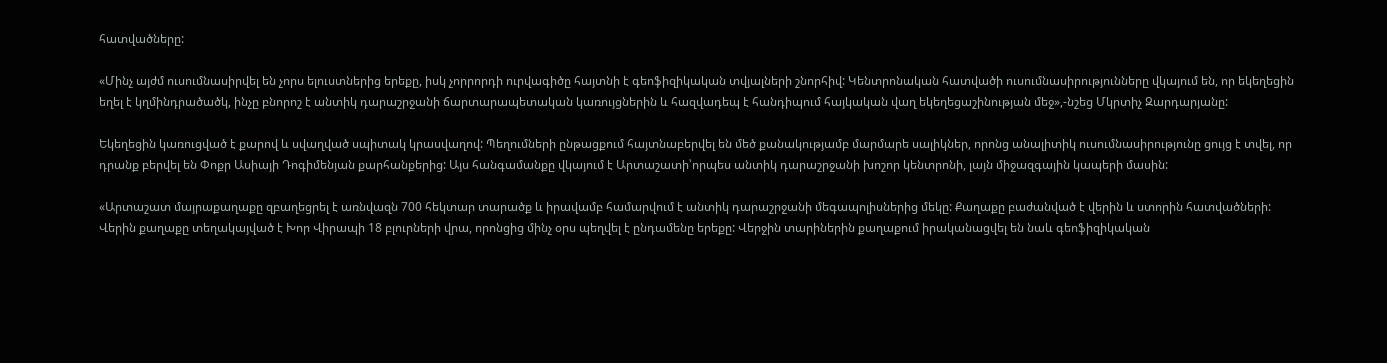հատվածները:

«Մինչ այժմ ուսումնասիրվել են չորս ելուստներից երեքը, իսկ չորրորդի ուրվագիծը հայտնի է գեոֆիզիկական տվյալների շնորհիվ: Կենտրոնական հատվածի ուսումնասիրությունները վկայում են, որ եկեղեցին եղել է կղմինդրածածկ, ինչը բնորոշ է անտիկ դարաշրջանի ճարտարապետական կառույցներին և հազվադեպ է հանդիպում հայկական վաղ եկեղեցաշինության մեջ»,-նշեց Մկրտիչ Զարդարյանը:

Եկեղեցին կառուցված է քարով և սվաղված սպիտակ կրասվաղով: Պեղումների ընթացքում հայտնաբերվել են մեծ քանակությամբ մարմարե սալիկներ, որոնց անալիտիկ ուսումնասիրությունը ցույց է տվել, որ դրանք բերվել են Փոքր Ասիայի Դոգիմենյան քարհանքերից: Այս հանգամանքը վկայում է Արտաշատի՝որպես անտիկ դարաշրջանի խոշոր կենտրոնի, լայն միջազգային կապերի մասին:

«Արտաշատ մայրաքաղաքը զբաղեցրել է առնվազն 700 հեկտար տարածք և իրավամբ համարվում է անտիկ դարաշրջանի մեգապոլիսներից մեկը: Քաղաքը բաժանված է վերին և ստորին հատվածների: Վերին քաղաքը տեղակայված է Խոր Վիրապի 18 բլուրների վրա, որոնցից մինչ օրս պեղվել է ընդամենը երեքը: Վերջին տարիներին քաղաքում իրականացվել են նաև գեոֆիզիկական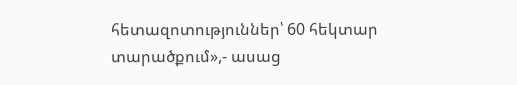հետազոտություններ՝ 60 հեկտար տարածքում»,- ասաց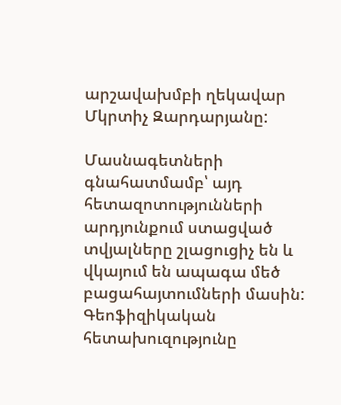արշավախմբի ղեկավար Մկրտիչ Զարդարյանը:

Մասնագետների գնահատմամբ՝ այդ հետազոտությունների արդյունքում ստացված տվյալները շլացուցիչ են և վկայում են ապագա մեծ բացահայտումների մասին: Գեոֆիզիկական հետախուզությունը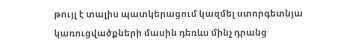թույլ է տալիս պատկերացում կազմել ստորգետնյա կառուցվածքների մասին դեռևս մինչ դրանց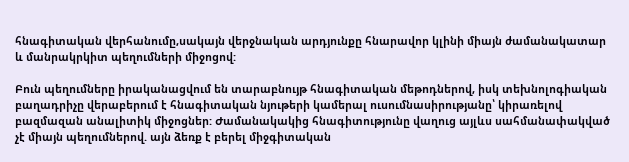հնագիտական վերհանումը,սակայն վերջնական արդյունքը հնարավոր կլինի միայն ժամանակատար և մանրակրկիտ պեղումների միջոցով:

Բուն պեղումները իրականացվում են տարաբնույթ հնագիտական մեթոդներով, իսկ տեխնոլոգիական բաղադրիչը վերաբերում է հնագիտական նյութերի կամերալ ուսումնասիրությանը՝ կիրառելով բազմազան անալիտիկ միջոցներ: Ժամանակակից հնագիտությունը վաղուց այլևս սահմանափակված չէ միայն պեղումներով. այն ձեռք է բերել միջգիտական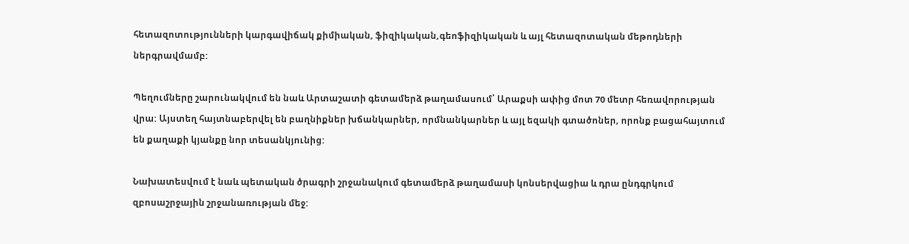հետազոտությունների կարգավիճակ քիմիական, ֆիզիկական,գեոֆիզիկական և այլ հետազոտական մեթոդների ներգրավմամբ:

Պեղումները շարունակվում են նաև Արտաշատի գետամերձ թաղամասում՝ Արաքսի ափից մոտ 70 մետր հեռավորության վրա: Այստեղ հայտնաբերվել են բաղնիքներ խճանկարներ, որմնանկարներ և այլ եզակի գտածոներ, որոնք բացահայտում են քաղաքի կյանքը նոր տեսանկյունից:

Նախատեսվում է նաև պետական ծրագրի շրջանակում գետամերձ թաղամասի կոնսերվացիա և դրա ընդգրկում զբոսաշրջային շրջանառության մեջ: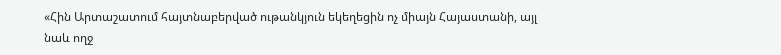«Հին Արտաշատում հայտնաբերված ութանկյուն եկեղեցին ոչ միայն Հայաստանի, այլ նաև ողջ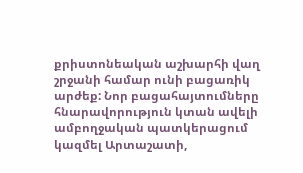քրիստոնեական աշխարհի վաղ շրջանի համար ունի բացառիկ արժեք: Նոր բացահայտումները հնարավորություն կտան ավելի ամբողջական պատկերացում կազմել Արտաշատի,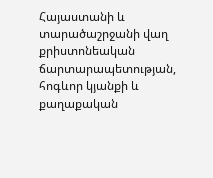Հայաստանի և տարածաշրջանի վաղ քրիստոնեական ճարտարապետության, հոգևոր կյանքի և քաղաքական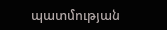պատմության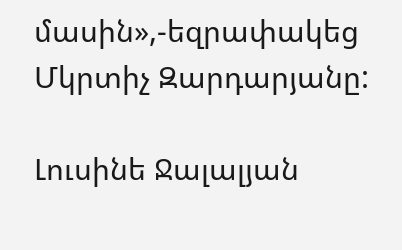մասին»,-եզրափակեց Մկրտիչ Զարդարյանը:

Լուսինե Ջալալյան